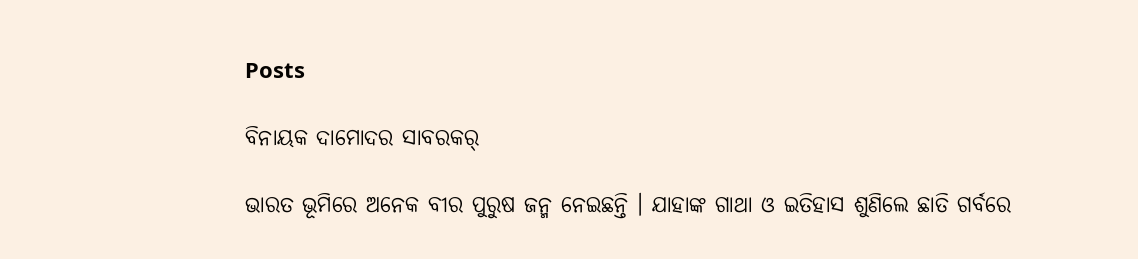Posts

ବିନାୟକ ଦାମୋଦର ସାବରକର୍‌

ଭାରତ ଭୂମିରେ ଅନେକ ବୀର ପୁରୁଷ ଜନ୍ମ ନେଇଛନ୍ତି । ଯାହାଙ୍କ ଗାଥା ଓ ଇତିହାସ ଶୁଣିଲେ ଛାତି ଗର୍ବରେ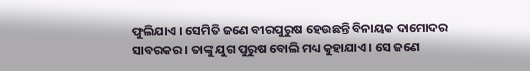ଫୁଲିଯାଏ । ସେମିତି ଜଣେ ବୀରପୁରୁଷ ହେଉଛନ୍ତି ବିନାୟକ ଦାମୋଦର ସାବରକର । ତାଙ୍କୁ ଯୁଗ ପୁରୁଷ ବୋଲି ମଧ୍ୟ କୁହାଯାଏ । ସେ ଜଣେ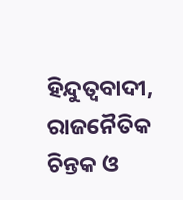ହିନ୍ଦୁତ୍ୱବାଦୀ, ରାଜନୈତିକ ଚିନ୍ତକ ଓ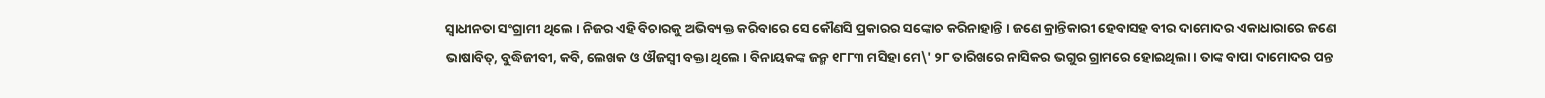ସ୍ୱାଧୀନତା ସଂଗ୍ରାମୀ ଥିଲେ । ନିଜର ଏହି ବିଚାରକୁ ଅଭିବ୍ୟକ୍ତ କରିବାରେ ସେ କୌଣସି ପ୍ରକାରର ସଙ୍କୋଚ କରିନାହାନ୍ତି । ଜଣେ କ୍ରାନ୍ତିକାରୀ ହେବାସହ ବୀର ଦାମୋଦର ଏକାଧାରାରେ ଜଣେ ଭାଷାବିତ୍‌, ବୁଦ୍ଧିଜୀବୀ, କବି, ଲେଖକ ଓ ଔଜସ୍ୱୀ ବକ୍ତା ଥିଲେ । ବିନାୟକଙ୍କ ଜନ୍ମ ୧୮୮୩ ମସିହା ମେ\' ୨୮ ତାରିଖରେ ନାସିକର ଭଗୁର ଗ୍ରାମରେ ହୋଇଥିଲା । ତାଙ୍କ ବାପା ଦାମୋଦର ପନ୍ତ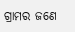ଗ୍ରାମର ଜଣେ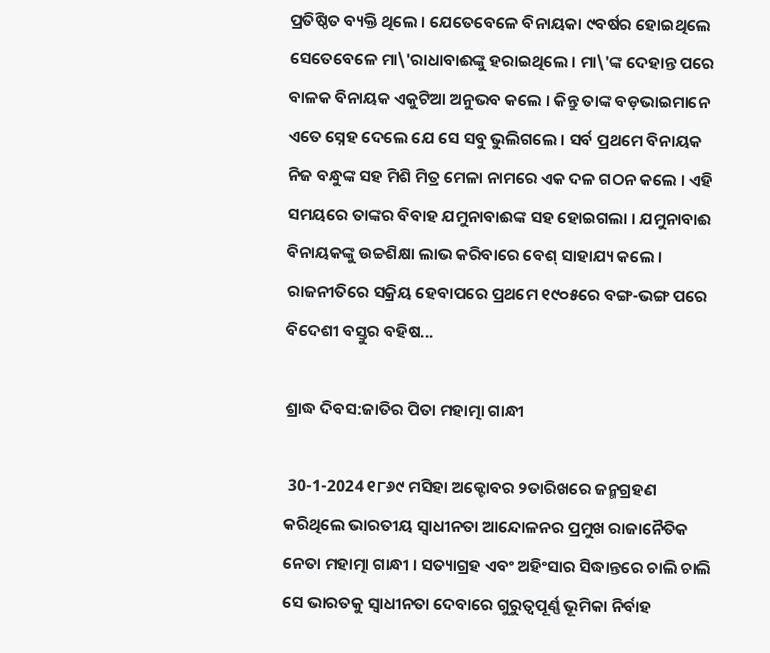ପ୍ରତିଷ୍ଠିତ ବ୍ୟକ୍ତି ଥିଲେ । ଯେତେବେଳେ ବିନାୟକା ୯ବର୍ଷର ହୋଇଥିଲେ ସେତେବେଳେ ମା\'ରାଧାବାଈଙ୍କୁ ହରାଇଥିଲେ । ମା\'ଙ୍କ ଦେହାନ୍ତ ପରେ ବାଳକ ବିନାୟକ ଏକୁଟିଆ ଅନୁଭବ କଲେ । କିନ୍ତୁ ତାଙ୍କ ବଡ଼ଭାଇମାନେ ଏତେ ସ୍ନେହ ଦେଲେ ଯେ ସେ ସବୁ ଭୁଲିଗଲେ । ସର୍ବ ପ୍ରଥମେ ବିନାୟକ ନିଜ ବନ୍ଧୁଙ୍କ ସହ ମିଶି ମିତ୍ର ମେଳା ନାମରେ ଏକ ଦଳ ଗଠନ କଲେ । ଏହି ସମୟରେ ତାଙ୍କର ବିବାହ ଯମୁନାବାଈଙ୍କ ସହ ହୋଇଗଲା । ଯମୁନାବାଈ ବିନାୟକଙ୍କୁ ଉଚ୍ଚଶିକ୍ଷା ଲାଭ କରିବାରେ ବେଶ୍ ସାହାଯ୍ୟ କଲେ । ରାଜନୀତିରେ ସକ୍ରିୟ ହେବାପରେ ପ୍ରଥମେ ୧୯୦୫ରେ ବଙ୍ଗ-ଭଙ୍ଗ ପରେ ବିଦେଶୀ ବସ୍ତୁର ବହିଷ...

ଶ୍ରାଦ୍ଧ ଦିବସ:ଜାତିର ପିତା ମହାତ୍ମା ଗାନ୍ଧୀ

 30-1-2024 ୧୮୬୯ ମସିହା ଅକ୍ଟୋବର ୨ତାରିଖରେ ଜନ୍ମଗ୍ରହଣ କରିଥିଲେ ଭାରତୀୟ ସ୍ୱାଧୀନତା ଆନ୍ଦୋଳନର ପ୍ରମୁଖ ରାଜାନୈତିକ ନେତା ମହାତ୍ମା ଗାନ୍ଧୀ । ସତ୍ୟାଗ୍ରହ ଏବଂ ଅହିଂସାର ସିଦ୍ଧାନ୍ତରେ ଚାଲି ଚାଲି ସେ ଭାରତକୁ ସ୍ୱାଧୀନତା ଦେବାରେ ଗୁରୁତ୍ୱପୂର୍ଣ୍ଣ ଭୂମିକା ନିର୍ବାହ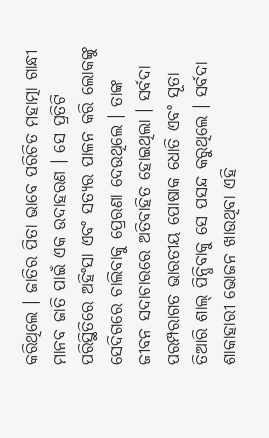କରିଥିଲେ । ଜାତିର ପିତା ଭାବେ ପରିଚିତ ମହାତ୍ମା ଗାନ୍ଧୀ ମାନବ ଜାତି ପାଇଁ ଏକ ଉଦାହରଣ । ସେ ପ୍ରତିଟି ପରିସ୍ଥିତିରେ ଅହିଂସା ଏବଂ ସତ୍ୟର ପାଳନ କରି ଲୋକଙ୍କୁ ସେଦିଗରେ ଚାଲିବାକୁ ପ୍ରେରଣା ଦେଉଥିଲେ । ତାଙ୍କ ଜୀବନ ସଦାଚାରରେ ଅତିବାହିତ ହୋଇଥିଲା । ସର୍ବଦା ପରମ୍ପରାଗତ ଭାରତୀୟ ପୋଷାକ ଧୋତି ଏବଂ ସୂତା ତିଆରି ଶାଲ୍ ପିନ୍ଧିବାକୁ ସେ ପସନ୍ଦ କରୁଥିଲେ । ସର୍ବଦା ଶାକାହାରୀ ଭୋଜନ ଖାଉଥିବା ଏହି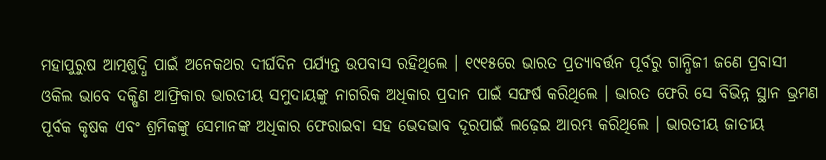ମହାପୁରୁଷ ଆତ୍ମଶୁଦ୍ଧି ପାଇଁ ଅନେକଥର ଦୀର୍ଘଦିନ ପର୍ଯ୍ୟନ୍ତ ଉପବାସ ରହିଥିଲେ । ୧୯୧୫ରେ ଭାରତ ପ୍ରତ୍ୟାବର୍ତ୍ତନ ପୂର୍ବରୁ ଗାନ୍ଧିଜୀ ଜଣେ ପ୍ରବାସୀ ଓକିଲ ଭାବେ ଦକ୍ଷିଣ ଆଫ୍ରିକାର ଭାରତୀୟ ସମୁଦାୟଙ୍କୁ ନାଗରିକ ଅଧିକାର ପ୍ରଦାନ ପାଇଁ ସଙ୍ଘର୍ଷ କରିଥିଲେ । ଭାରତ ଫେରି ସେ ବିଭିନ୍ନ ସ୍ଥାନ ଭ୍ରମଣ ପୂର୍ବକ କୃଷକ ଏବଂ ଶ୍ରମିକଙ୍କୁ ସେମାନଙ୍କ ଅଧିକାର ଫେରାଇବା ସହ ଭେଦଭାବ ଦୂରପାଇଁ ଲଢ଼େଇ ଆରମ୍ଭ କରିଥିଲେ । ଭାରତୀୟ ଜାତୀୟ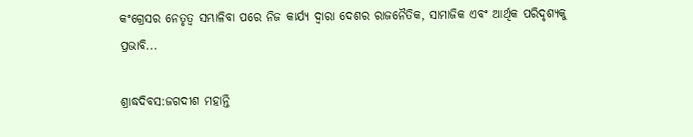କଂଗ୍ରେସର ନେତୃତ୍ୱ ସମ୍ଭାଳିବା ପରେ ନିଜ କାର୍ଯ୍ୟ ଦ୍ୱାରା ଦେଶର ରାଜନୈତିକ, ସାମାଜିକ ଏବଂ ଆର୍ଥିକ ପରିଦୃଶ୍ୟକୁ ପ୍ରଭାବି...

ଶ୍ରାଦ୍ଧଦିବସ:ଜଗଦୀଶ ମହାନ୍ତି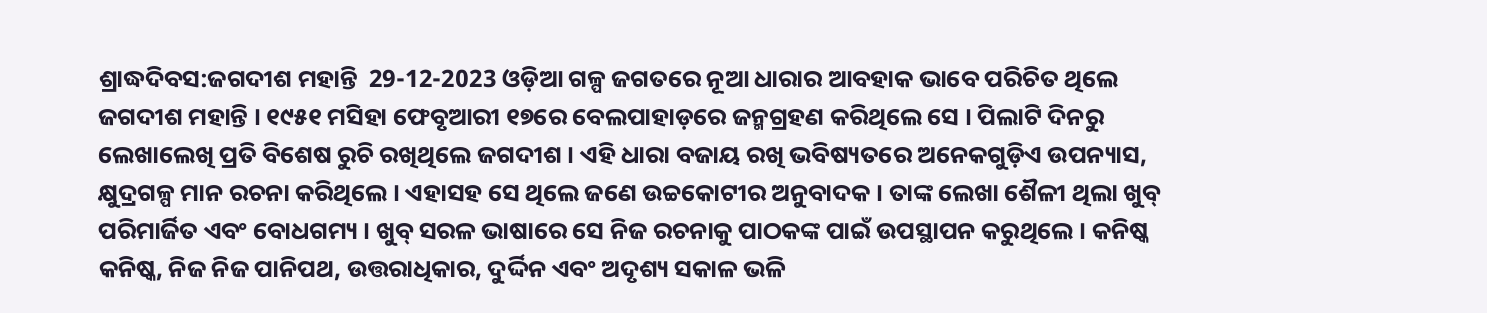ଶ୍ରାଦ୍ଧଦିବସ:ଜଗଦୀଶ ମହାନ୍ତି  29-12-2023 ଓଡ଼ିଆ ଗଳ୍ପ ଜଗତରେ ନୂଆ ଧାରାର ଆବହାକ ଭାବେ ପରିଚିତ ଥିଲେ ଜଗଦୀଶ ମହାନ୍ତି । ୧୯୫୧ ମସିହା ଫେବୃଆରୀ ୧୭ରେ ବେଲପାହାଡ଼ରେ ଜନ୍ମଗ୍ରହଣ କରିଥିଲେ ସେ । ପିଲାଟି ଦିନରୁ ଲେଖାଲେଖି ପ୍ରତି ବିଶେଷ ରୁଚି ରଖିଥିଲେ ଜଗଦୀଶ । ଏହି ଧାରା ବଜାୟ ରଖି ଭବିଷ୍ୟତରେ ଅନେକଗୁଡ଼ିଏ ଉପନ୍ୟାସ, କ୍ଷୁଦ୍ରଗଳ୍ପ ମାନ ରଚନା କରିଥିଲେ । ଏହାସହ ସେ ଥିଲେ ଜଣେ ଉଚ୍ଚକୋଟୀର ଅନୁବାଦକ । ତାଙ୍କ ଲେଖା ଶୈଳୀ ଥିଲା ଖୁବ୍ ପରିମାର୍ଜିତ ଏବଂ ବୋଧଗମ୍ୟ । ଖୁବ୍ ସରଳ ଭାଷାରେ ସେ ନିଜ ରଚନାକୁ ପାଠକଙ୍କ ପାଇଁ ଉପସ୍ଥାପନ କରୁଥିଲେ । କନିଷ୍କ କନିଷ୍କ, ନିଜ ନିଜ ପାନିପଥ, ଉତ୍ତରାଧିକାର, ଦୁର୍ଦ୍ଦିନ ଏବଂ ଅଦୃଶ୍ୟ ସକାଳ ଭଳି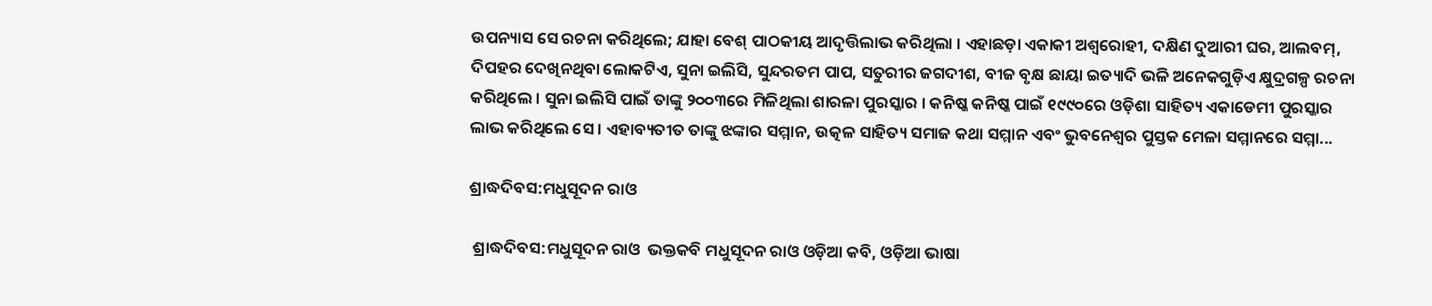ଉପନ୍ୟାସ ସେ ରଚନା କରିଥିଲେ; ଯାହା ବେଶ୍ ପାଠକୀୟ ଆଦୃତ୍ତିଲାଭ କରିଥିଲା । ଏହାଛଡ଼ା ଏକାକୀ ଅଶ୍ୱରୋହୀ, ଦକ୍ଷିଣ ଦୁଆରୀ ଘର, ଆଲବମ୍‌, ଦିପହର ଦେଖିନଥିବା ଲୋକଟିଏ, ସୁନା ଇଲିସି, ସୁନ୍ଦରତମ ପାପ, ସତୁରୀର ଜଗଦୀଶ, ବୀଜ ବୃକ୍ଷ ଛାୟା ଇତ୍ୟାଦି ଭଳି ଅନେକଗୁଡ଼ିଏ କ୍ଷୁଦ୍ରଗଳ୍ପ ରଚନା କରିଥିଲେ । ସୁନା ଇଲିସି ପାଇଁ ତାଙ୍କୁ ୨୦୦୩ରେ ମିଳିଥିଲା ଶାରଳା ପୁରସ୍କାର । କନିଷ୍କ କନିଷ୍କ ପାଇଁ ୧୯୯୦ରେ ଓଡ଼ିଶା ସାହିତ୍ୟ ଏକାଡେମୀ ପୁରସ୍କାର ଲାଭ କରିଥିଲେ ସେ । ଏହାବ୍ୟତୀତ ତାଙ୍କୁ ଝଙ୍କାର ସମ୍ମାନ, ଉତ୍କଳ ସାହିତ୍ୟ ସମାଜ କଥା ସମ୍ମାନ ଏବଂ ଭୁବନେଶ୍ୱର ପୁସ୍ତକ ମେଳା ସମ୍ମାନରେ ସମ୍ମା...

ଶ୍ରାଦ୍ଧଦିବସ:ମଧୁସୂଦନ ରାଓ

 ଶ୍ରାଦ୍ଧଦିବସ:ମଧୁସୂଦନ ରାଓ  ଭକ୍ତକବି ମଧୁସୂଦନ ରାଓ ଓଡ଼ିଆ କବି, ଓଡ଼ିଆ ଭାଷା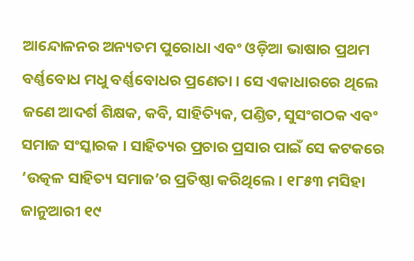ଆନ୍ଦୋଳନର ଅନ୍ୟତମ ପୁରୋଧା ଏବଂ ଓଡ଼ିଆ ଭାଷାର ପ୍ରଥମ ବର୍ଣ୍ଣବୋଧ ମଧୁ ବର୍ଣ୍ଣବୋଧର ପ୍ରଣେତା । ସେ ଏକାଧାରରେ ଥିଲେ ଜଣେ ଆଦର୍ଶ ଶିକ୍ଷକ, କବି, ସାହିତ୍ୟିକ, ପଣ୍ଡିତ, ସୁସଂଗଠକ ଏବଂ ସମାଜ ସଂସ୍କାରକ । ସାହିତ୍ୟର ପ୍ରଚାର ପ୍ରସାର ପାଇଁ ସେ କଟକରେ ‘ଉତ୍କଳ ସାହିତ୍ୟ ସମାଜ’ର ପ୍ରତିଷ୍ଠା କରିଥିଲେ । ୧୮୫୩ ମସିହା ଜାନୁଆରୀ ୧୯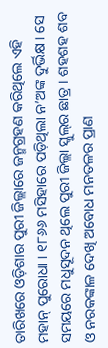ତାରିଖରେ ଓଡ଼ିଶାର ପୁରୀ ଜିଲ୍ଲାରେ ଜନ୍ମଗ୍ରହଣ କରିଥିଲେ ଏହି ମହାନ୍ ପୁରୋଧା । ୧୮୬୬ ମସିହାରେ ପଡ଼ିଥିଲା ନ’ଅଙ୍କ ଦୁର୍ଭିକ୍ଷ । ସେ ସମୟରେ ମଧୁସୂଦନ ଥିଲେ ପୁରୀ ଜିଲ୍ଲା ସ୍କୁଲ୍‌ର ଛାତ୍ର । ଶହଶହ ଶବ ଓ ନରକଙ୍କାଳ ଦେଖି ଅବୋଧ ମନତଳର ପ୍ରାଣ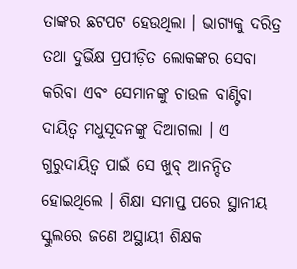ତାଙ୍କର ଛଟପଟ ହେଉଥିଲା । ଭାଗ୍ୟକୁ ଦରିତ୍ର ତଥା ଦୁର୍ଭିକ୍ଷ ପ୍ରପୀଡ଼ିତ ଲୋକଙ୍କର ସେବା କରିବା ଏବଂ ସେମାନଙ୍କୁ ଚାଉଳ ବାଣ୍ଟିବା ଦାୟିତ୍ୱ ମଧୁସୂଦନଙ୍କୁ ଦିଆଗଲା । ଏ ଗୁରୁଦାୟିତ୍ୱ ପାଇଁ ସେ ଖୁବ୍ ଆନନ୍ଦିତ ହୋଇଥିଲେ । ଶିକ୍ଷା ସମାପ୍ତ ପରେ ସ୍ଥାନୀୟ ସ୍କୁଲରେ ଜଣେ ଅସ୍ଥାୟୀ ଶିକ୍ଷକ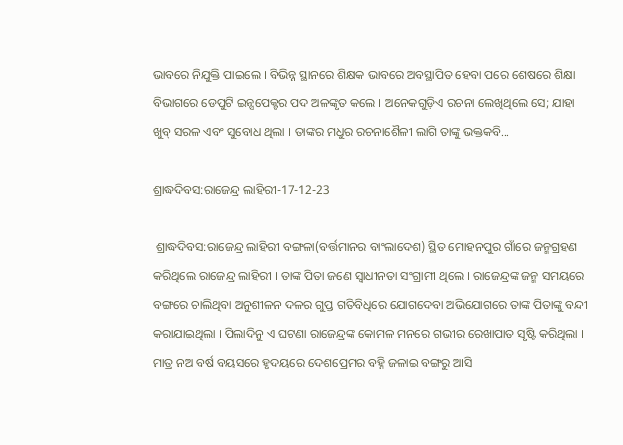ଭାବରେ ନିଯୁକ୍ତି ପାଇଲେ । ବିଭିନ୍ନ ସ୍ଥାନରେ ଶିକ୍ଷକ ଭାବରେ ଅବସ୍ଥାପିତ ହେବା ପରେ ଶେଷରେ ଶିକ୍ଷା ବିଭାଗରେ ଡେପୁଟି ଇନ୍ସପେକ୍ଟର ପଦ ଅଳଙ୍କୃତ କଲେ । ଅନେକଗୁଡ଼ିଏ ରଚନା ଲେଖିଥିଲେ ସେ; ଯାହା ଖୁବ୍ ସରଳ ଏବଂ ସୁବୋଧ ଥିଲା । ତାଙ୍କର ମଧୁର ରଚନାଶୈଳୀ ଲାଗି ତାଙ୍କୁ ଭକ୍ତକବି...

ଶ୍ରାଦ୍ଧଦିବସ:ରାଜେନ୍ଦ୍ର ଲାହିରୀ-17-12-23

 ଶ୍ରାଦ୍ଧଦିବସ:ରାଜେନ୍ଦ୍ର ଲାହିରୀ ବଙ୍ଗଳା(ବର୍ତ୍ତମାନର ବାଂଲାଦେଶ) ସ୍ଥିତ ମୋହନପୁର ଗାଁରେ ଜନ୍ମଗ୍ରହଣ କରିଥିଲେ ରାଜେନ୍ଦ୍ର ଲାହିରୀ । ତାଙ୍କ ପିତା ଜଣେ ସ୍ୱାଧୀନତା ସଂଗ୍ରାମୀ ଥିଲେ । ରାଜେନ୍ଦ୍ରଙ୍କ ଜନ୍ମ ସମୟରେ ବଙ୍ଗରେ ଚାଲିଥିବା ଅନୁଶୀଳନ ଦଳର ଗୁପ୍ତ ଗତିବିଧିରେ ଯୋଗଦେବା ଅଭିଯୋଗରେ ତାଙ୍କ ପିତାଙ୍କୁ ବନ୍ଦୀ କରାଯାଇଥିଲା । ପିଲାଦିନୁ ଏ ଘଟଣା ରାଜେନ୍ଦ୍ରଙ୍କ କୋମଳ ମନରେ ଗଭୀର ରେଖାପାତ ସୃଷ୍ଟି କରିଥିଲା । ମାତ୍ର ନଅ ବର୍ଷ ବୟସରେ ହୃଦୟରେ ଦେଶପ୍ରେମର ବହ୍ନି ଜଳାଇ ବଙ୍ଗରୁ ଆସି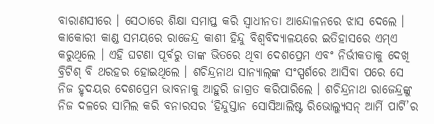ବାରାଣସୀରେ । ସେଠାରେ ଶିକ୍ଷା ସମାପ୍ତ କରି ସ୍ୱାଧୀନତା ଆନ୍ଦୋଳନରେ ଝାସ ଦେଲେ । କାକୋରୀ କାଣ୍ଡ ସମୟରେ ରାଜେନ୍ଦ୍ର କାଶୀ ହିନ୍ଦୁ ବିଶ୍ୱବିଦ୍ୟାଳୟରେ ଇତିହାସରେ ଏମ୍‌ଏ କରୁଥିଲେ । ଏହି ଘଟଣା ପୂର୍ବରୁ ତାଙ୍କ ଭିତରେ ଥିବା ଦେଶପ୍ରେମ ଏବଂ ନିର୍ଭୀକତାକୁ ଦେଖି ବ୍ରିଟିଶ୍ ବି ଥରହର ହୋଇଥିଲେ । ଶଚିନ୍ଦ୍ରନାଥ ସାନ୍ୟାଲ୍‌ଙ୍କ ସଂସ୍ପର୍ଶରେ ଆସିବା ପରେ ସେ ନିଜ ହୃଦୟର ଦେଶପ୍ରେମ ଭାବନାକୁ ଆହୁରି ଜାଗ୍ରତ କରିପାରିଲେ । ଶଚିନ୍ଦ୍ରନାଥ ରାଜେନ୍ଦ୍ରଙ୍କୁ ନିଜ ଦଳରେ ସାମିଲ କରି ବନାରସର ‘ହିନ୍ଦୁସ୍ତାନ ସୋସିଆଲିଷ୍ଟ ରିଭୋଲ୍ୟୁସନ୍ ଆର୍ମି ପାର୍ଟି’ର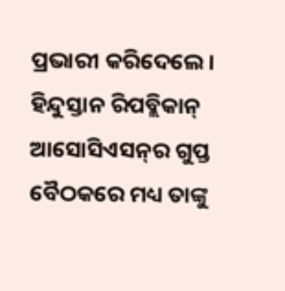ପ୍ରଭାରୀ କରିଦେଲେ । ହିନ୍ଦୁସ୍ତାନ ରିପବ୍ଲିକାନ୍ ଆସୋସିଏସନ୍‌ର ଗୁପ୍ତ ବୈଠକରେ ମଧ୍ୟ ତାଙ୍କୁ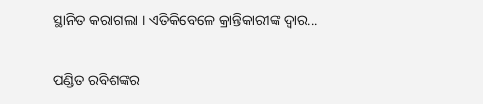ସ୍ଥାନିତ କରାଗଲା । ଏତିକିବେଳେ କ୍ରାନ୍ତିକାରୀଙ୍କ ଦ୍ୱାର...

ପଣ୍ଡିତ ରବିଶଙ୍କର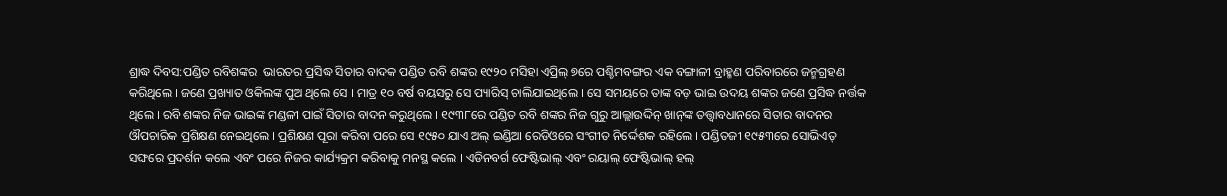ଶ୍ରାଦ୍ଧ ଦିବସ:ପଣ୍ଡିତ ରବିଶଙ୍କର  ଭାରତର ପ୍ରସିଦ୍ଧ ସିତାର ବାଦକ ପଣ୍ଡିତ ରବି ଶଙ୍କର ୧୯୨୦ ମସିହା ଏପ୍ରିଲ୍ ୭ରେ ପଶ୍ଚିମବଙ୍ଗର ଏକ ବଙ୍ଗାଳୀ ବ୍ରାହ୍ମଣ ପରିବାରରେ ଜନ୍ମଗ୍ରହଣ କରିଥିଲେ । ଜଣେ ପ୍ରଖ୍ୟାତ ଓକିଲଙ୍କ ପୁଅ ଥିଲେ ସେ । ମାତ୍ର ୧୦ ବର୍ଷ ବୟସରୁ ସେ ପ୍ୟାରିସ୍ ଚାଲିଯାଇଥିଲେ । ସେ ସମୟରେ ତାଙ୍କ ବଡ଼ ଭାଇ ଉଦୟ ଶଙ୍କର ଜଣେ ପ୍ରସିଦ୍ଧ ନର୍ତ୍ତକ ଥିଲେ । ରବି ଶଙ୍କର ନିଜ ଭାଇଙ୍କ ମଣ୍ଡଳୀ ପାଇଁ ସିତାର ବାଦନ କରୁଥିଲେ । ୧୯୩୮ରେ ପଣ୍ଡିତ ରବି ଶଙ୍କର ନିଜ ଗୁରୁ ଆଲ୍ଲାଉଦ୍ଦିନ୍ ଖାନ୍‌ଙ୍କ ତତ୍ତ୍ୱାବଧାନରେ ସିତାର ବାଦନର ଔପଚାରିକ ପ୍ରଶିକ୍ଷଣ ନେଇଥିଲେ । ପ୍ରଶିକ୍ଷଣ ପୂରା କରିବା ପରେ ସେ ୧୯୫୦ ଯାଏ ଅଲ୍ ଇଣ୍ଡିଆ ରେଡିଓରେ ସଂଗୀତ ନିର୍ଦ୍ଦେଶକ ରହିଲେ । ପଣ୍ଡିତଜୀ ୧୯୫୩ରେ ସୋଭିଏତ୍ ସଙ୍ଘରେ ପ୍ରଦର୍ଶନ କଲେ ଏବଂ ପରେ ନିଜର କାର୍ଯ୍ୟକ୍ରମ କରିବାକୁ ମନସ୍ଥ କଲେ । ଏଡିନବର୍ଗ ଫେଷ୍ଟିଭାଲ୍ ଏବଂ ରୟାଲ୍ ଫେଷ୍ଟିଭାଲ୍ ହଲ୍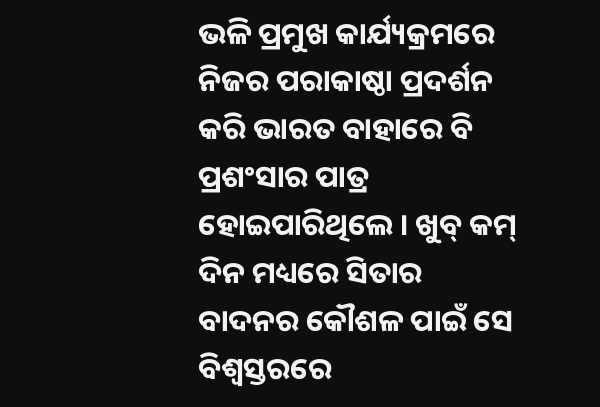ଭଳି ପ୍ରମୁଖ କାର୍ଯ୍ୟକ୍ରମରେ ନିଜର ପରାକାଷ୍ଠା ପ୍ରଦର୍ଶନ କରି ଭାରତ ବାହାରେ ବି ପ୍ରଶଂସାର ପାତ୍ର ହୋଇପାରିଥିଲେ । ଖୁବ୍ କମ୍ ଦିନ ମଧ୍ୟରେ ସିତାର ବାଦନର କୌଶଳ ପାଇଁ ସେ ବିଶ୍ୱସ୍ତରରେ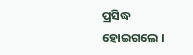ପ୍ରସିଦ୍ଧ ହୋଇଗଲେ ।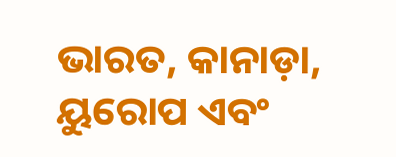ଭାରତ, କାନାଡ଼ା, ୟୁରୋପ ଏବଂ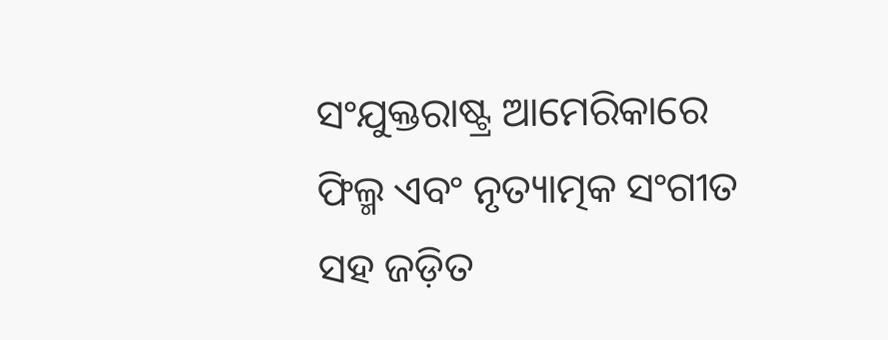ସଂଯୁକ୍ତରାଷ୍ଟ୍ର ଆମେରିକାରେ ଫିଲ୍ମ ଏବଂ ନୃତ୍ୟାତ୍ମକ ସଂଗୀତ ସହ ଜଡ଼ିତ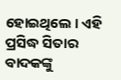ହୋଇଥିଲେ । ଏହି ପ୍ରସିଦ୍ଧ ସିତାର ବାଦକଙ୍କୁ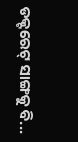ଡକ୍ଟରେଟ୍ ସାଙ୍ଗକୁ ବି...